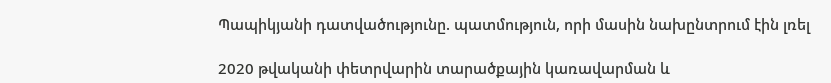Պապիկյանի դատվածությունը. պատմություն, որի մասին նախընտրում էին լռել

2020 թվականի փետրվարին տարածքային կառավարման և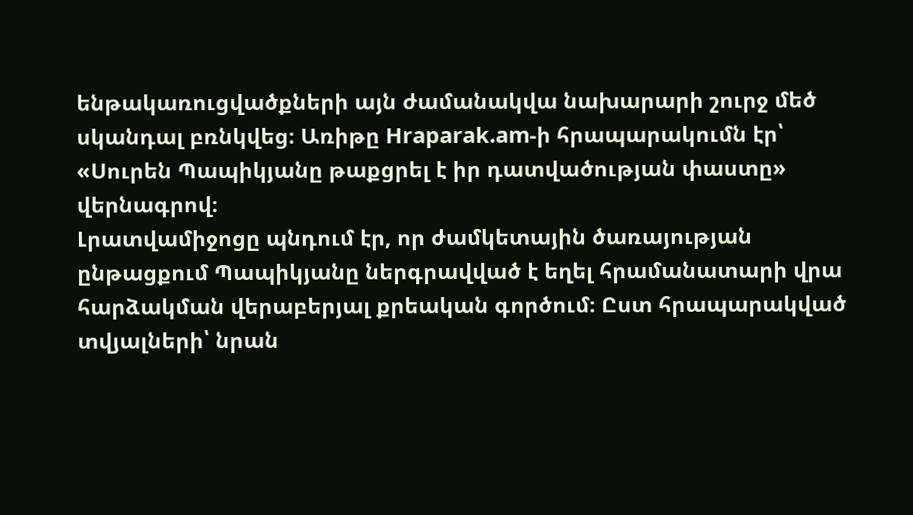ենթակառուցվածքների այն ժամանակվա նախարարի շուրջ մեծ սկանդալ բռնկվեց։ Առիթը Hraparak.am-ի հրապարակումն էր՝ «Սուրեն Պապիկյանը թաքցրել է իր դատվածության փաստը» վերնագրով։
Լրատվամիջոցը պնդում էր, որ ժամկետային ծառայության ընթացքում Պապիկյանը ներգրավված է եղել հրամանատարի վրա հարձակման վերաբերյալ քրեական գործում։ Ըստ հրապարակված տվյալների՝ նրան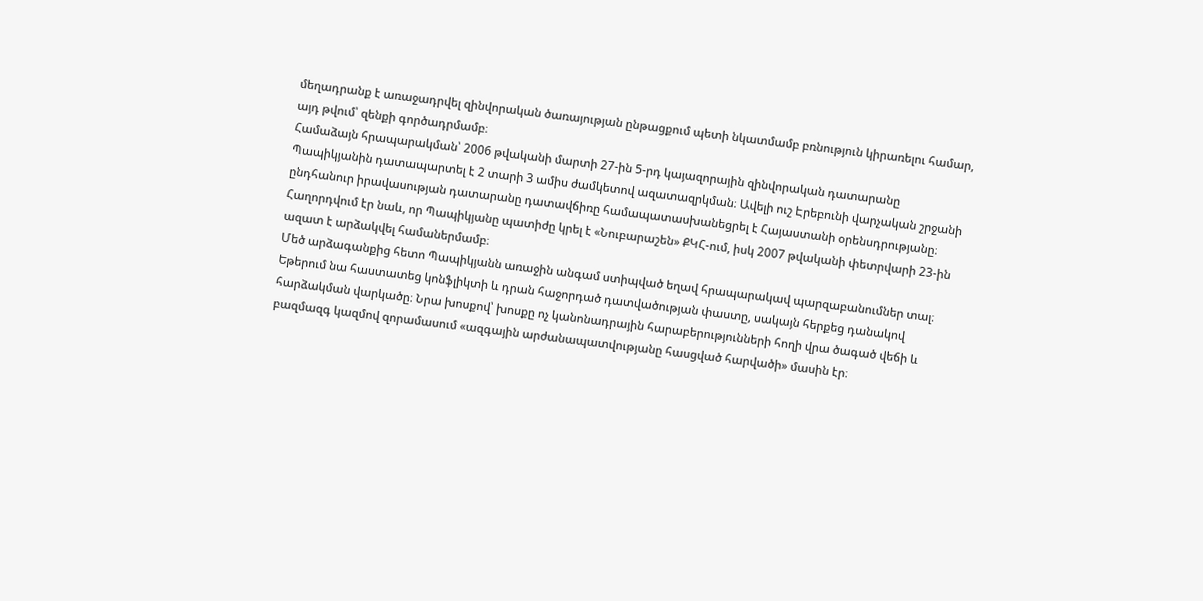մեղադրանք է առաջադրվել զինվորական ծառայության ընթացքում պետի նկատմամբ բռնություն կիրառելու համար, այդ թվում՝ զենքի գործադրմամբ։
Համաձայն հրապարակման՝ 2006 թվականի մարտի 27-ին 5-րդ կայազորային զինվորական դատարանը Պապիկյանին դատապարտել է 2 տարի 3 ամիս ժամկետով ազատազրկման։ Ավելի ուշ Էրեբունի վարչական շրջանի ընդհանուր իրավասության դատարանը դատավճիռը համապատասխանեցրել է Հայաստանի օրենսդրությանը։ Հաղորդվում էր նաև, որ Պապիկյանը պատիժը կրել է «Նուբարաշեն» ՔԿՀ-ում, իսկ 2007 թվականի փետրվարի 23-ին ազատ է արձակվել համաներմամբ։
Մեծ արձագանքից հետո Պապիկյանն առաջին անգամ ստիպված եղավ հրապարակավ պարզաբանումներ տալ։ Եթերում նա հաստատեց կոնֆլիկտի և դրան հաջորդած դատվածության փաստը, սակայն հերքեց դանակով հարձակման վարկածը։ Նրա խոսքով՝ խոսքը ոչ կանոնադրային հարաբերությունների հողի վրա ծագած վեճի և բազմազգ կազմով զորամասում «ազգային արժանապատվությանը հասցված հարվածի» մասին էր։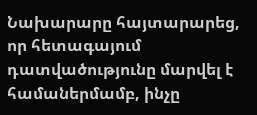Նախարարը հայտարարեց, որ հետագայում դատվածությունը մարվել է համաներմամբ, ինչը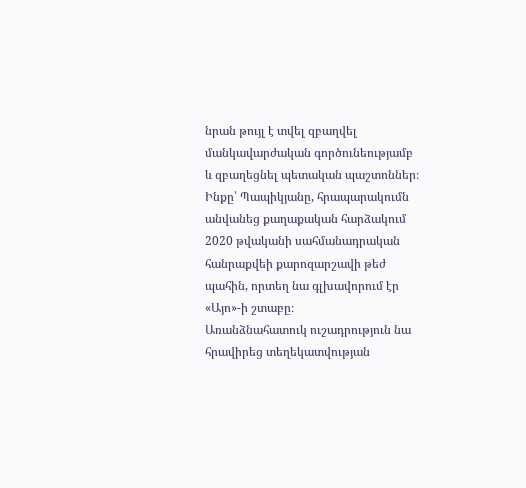նրան թույլ է տվել զբաղվել մանկավարժական գործունեությամբ և զբաղեցնել պետական պաշտոններ։
Ինքը՝ Պապիկյանը, հրապարակումն անվանեց քաղաքական հարձակում 2020 թվականի սահմանադրական հանրաքվեի քարոզարշավի թեժ պահին, որտեղ նա գլխավորում էր «Այո»-ի շտաբը։
Առանձնահատուկ ուշադրություն նա հրավիրեց տեղեկատվության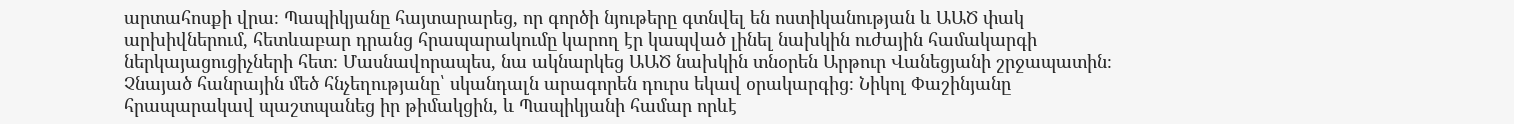արտահոսքի վրա։ Պապիկյանը հայտարարեց, որ գործի նյութերը գտնվել են ոստիկանության և ԱԱԾ փակ արխիվներում, հետևաբար դրանց հրապարակումը կարող էր կապված լինել նախկին ուժային համակարգի ներկայացուցիչների հետ։ Մասնավորապես, նա ակնարկեց ԱԱԾ նախկին տնօրեն Արթուր Վանեցյանի շրջապատին։
Չնայած հանրային մեծ հնչեղությանը՝ սկանդալն արագորեն դուրս եկավ օրակարգից։ Նիկոլ Փաշինյանը հրապարակավ պաշտպանեց իր թիմակցին, և Պապիկյանի համար որևէ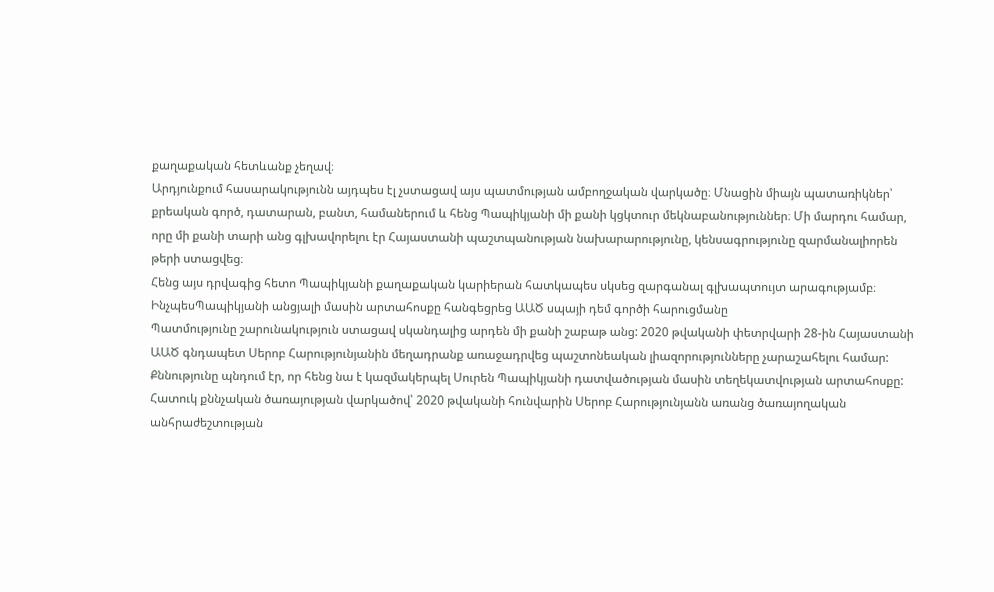քաղաքական հետևանք չեղավ։
Արդյունքում հասարակությունն այդպես էլ չստացավ այս պատմության ամբողջական վարկածը։ Մնացին միայն պատառիկներ՝ քրեական գործ, դատարան, բանտ, համաներում և հենց Պապիկյանի մի քանի կցկտուր մեկնաբանություններ։ Մի մարդու համար, որը մի քանի տարի անց գլխավորելու էր Հայաստանի պաշտպանության նախարարությունը, կենսագրությունը զարմանալիորեն թերի ստացվեց։
Հենց այս դրվագից հետո Պապիկյանի քաղաքական կարիերան հատկապես սկսեց զարգանալ գլխապտույտ արագությամբ։
ԻնչպեսՊապիկյանի անցյալի մասին արտահոսքը հանգեցրեց ԱԱԾ սպայի դեմ գործի հարուցմանը
Պատմությունը շարունակություն ստացավ սկանդալից արդեն մի քանի շաբաթ անց: 2020 թվականի փետրվարի 28-ին Հայաստանի ԱԱԾ գնդապետ Սերոբ Հարությունյանին մեղադրանք առաջադրվեց պաշտոնեական լիազորությունները չարաշահելու համար: Քննությունը պնդում էր, որ հենց նա է կազմակերպել Սուրեն Պապիկյանի դատվածության մասին տեղեկատվության արտահոսքը:
Հատուկ քննչական ծառայության վարկածով՝ 2020 թվականի հունվարին Սերոբ Հարությունյանն առանց ծառայողական անհրաժեշտության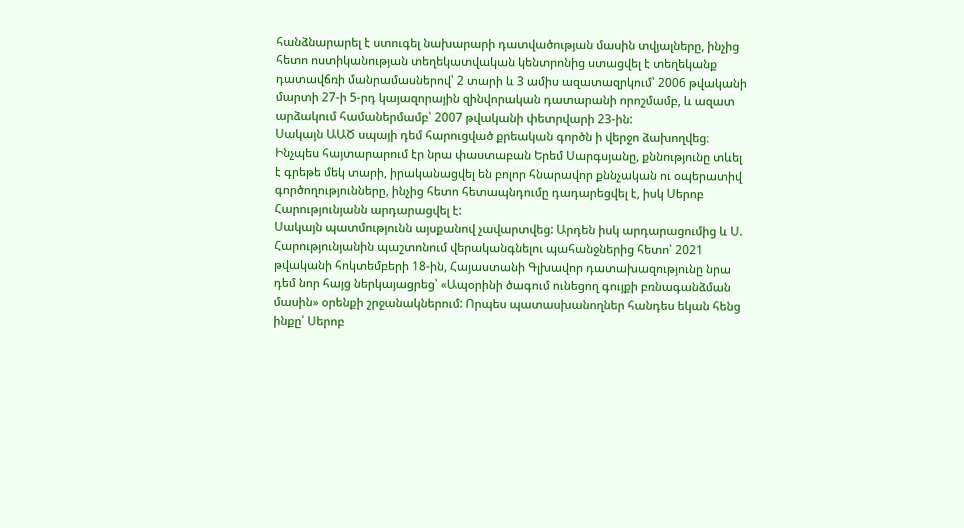հանձնարարել է ստուգել նախարարի դատվածության մասին տվյալները, ինչից հետո ոստիկանության տեղեկատվական կենտրոնից ստացվել է տեղեկանք դատավճռի մանրամասներով՝ 2 տարի և 3 ամիս ազատազրկում՝ 2006 թվականի մարտի 27-ի 5-րդ կայազորային զինվորական դատարանի որոշմամբ, և ազատ արձակում համաներմամբ՝ 2007 թվականի փետրվարի 23-ին:
Սակայն ԱԱԾ սպայի դեմ հարուցված քրեական գործն ի վերջո ձախողվեց։ Ինչպես հայտարարում էր նրա փաստաբան Երեմ Սարգսյանը, քննությունը տևել է գրեթե մեկ տարի, իրականացվել են բոլոր հնարավոր քննչական ու օպերատիվ գործողությունները, ինչից հետո հետապնդումը դադարեցվել է, իսկ Սերոբ Հարությունյանն արդարացվել է:
Սակայն պատմությունն այսքանով չավարտվեց: Արդեն իսկ արդարացումից և Ս. Հարությունյանին պաշտոնում վերականգնելու պահանջներից հետո՝ 2021 թվականի հոկտեմբերի 18-ին, Հայաստանի Գլխավոր դատախազությունը նրա դեմ նոր հայց ներկայացրեց՝ «Ապօրինի ծագում ունեցող գույքի բռնագանձման մասին» օրենքի շրջանակներում: Որպես պատասխանողներ հանդես եկան հենց ինքը՝ Սերոբ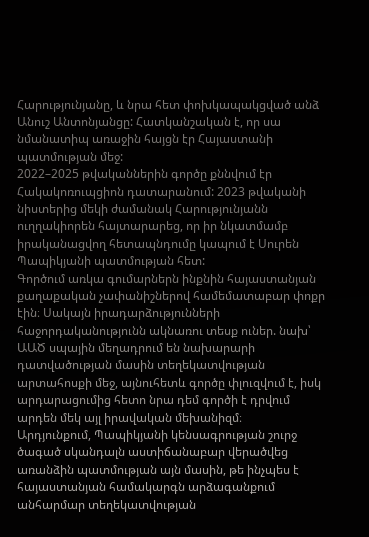Հարությունյանը, և նրա հետ փոխկապակցված անձ Անուշ Անտոնյանցը: Հատկանշական է, որ սա նմանատիպ առաջին հայցն էր Հայաստանի պատմության մեջ:
2022–2025 թվականներին գործը քննվում էր Հակակոռուպցիոն դատարանում: 2023 թվականի նիստերից մեկի ժամանակ Հարությունյանն ուղղակիորեն հայտարարեց, որ իր նկատմամբ իրականացվող հետապնդումը կապում է Սուրեն Պապիկյանի պատմության հետ:
Գործում առկա գումարներն ինքնին հայաստանյան քաղաքական չափանիշներով համեմատաբար փոքր էին։ Սակայն իրադարձությունների հաջորդականությունն ակնառու տեսք ուներ. նախ՝ ԱԱԾ սպային մեղադրում են նախարարի դատվածության մասին տեղեկատվության արտահոսքի մեջ, այնուհետև գործը փլուզվում է, իսկ արդարացումից հետո նրա դեմ գործի է դրվում արդեն մեկ այլ իրավական մեխանիզմ։
Արդյունքում, Պապիկյանի կենսագրության շուրջ ծագած սկանդալն աստիճանաբար վերածվեց առանձին պատմության այն մասին, թե ինչպես է հայաստանյան համակարգն արձագանքում անհարմար տեղեկատվության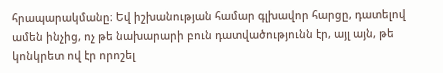հրապարակմանը։ Եվ իշխանության համար գլխավոր հարցը, դատելով ամեն ինչից, ոչ թե նախարարի բուն դատվածությունն էր, այլ այն, թե կոնկրետ ով էր որոշել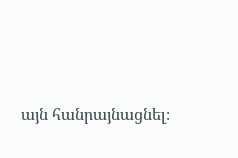այն հանրայնացնել։